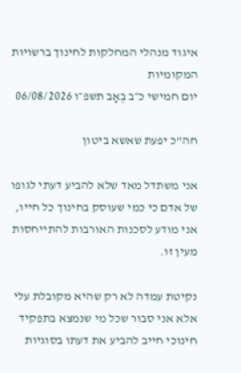איגוד מנהלי המחלקות לחינוך ברשויות המקומיות
יום חמישי כ״ב בְּאָב תשפ״ו 06/08/2026

חה"כ יפעת שאשא ביטון

אני משתדל מאד שלא להביע דעתי לגופו של אדם כי כמי שעוסק בחינוך כל חייו, אני מודע לסכנות האורבות להתייחסות מעין זו.

נקיטת עמדה לא רק שהיא מקובלת עלי אלא אני סבור שכל מי שנמצא בתפקיד חינוכי חייב להביע את דעתו בסוגיות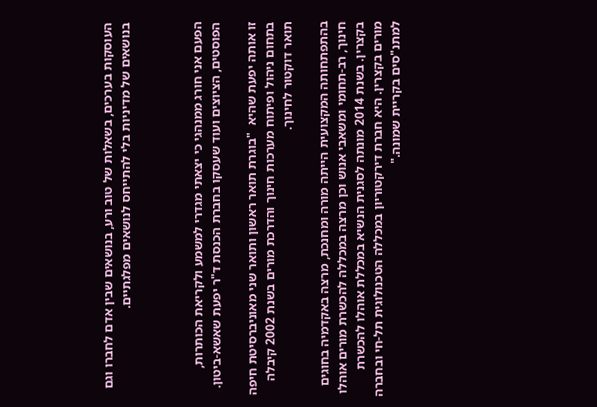העוסקות בערכים, בשאלות של טוב ורע, בנושאים שבין אדם לחברו וגם בנושאים של מדיניות בלי להתייחס לנושאים מפלגתיים.



הפעם אני חורג ממנהגי כי יצאתי מגדרי למשמע ולקריאת הכותרות, הפוסטים, הציוצים ועוד שעסקו בחברת הכנסת ד"ר יפעת שאשא-ביטון.

זו אותה יפעת שהיא  "בוגרת תואר ראשון ותואר שני מאוניברסיטת חיפה  בתחום ניהול ופיתוח מערכות חינוך והדרכת מורים בשנת 2002 קיבלה תואר דוקטור לחינוך.

בהתפתחותה המקצועית הייתה מורה ומחנכת, מרצה באקדמיה בחוגים חינוך, רב-תחומי ומשאבי אנוש וכן מרצה במכללה להכשרת מורים אוהלו בקצרין. בשנת 2014 מונתה לסגנית הנשיא במכללת אוהלו להכשרת מורים בקצרין. היא חברת דירקטוריון במכללה הטכנולוגית תל-חי ובחברה למתנ"סים בקריית שמונה."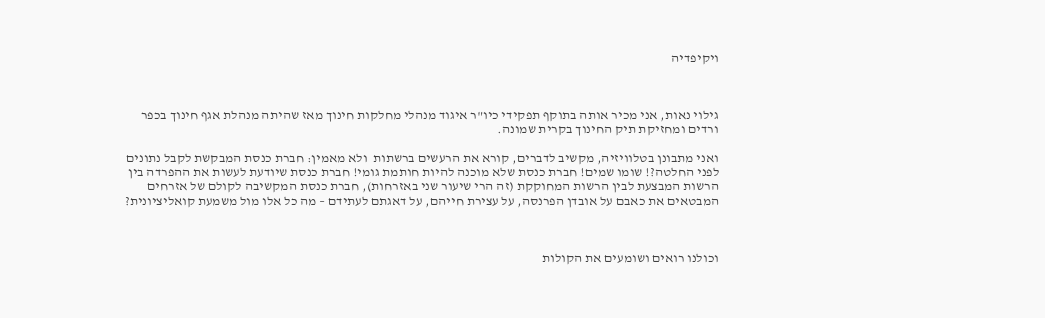ויקיפדיה



גילוי נאות, אני מכיר אותה בתוקף תפקידי כיו"ר איגוד מנהלי מחלקות חינוך מאז שהיתה מנהלת אגף חינוך בכפר ורדים ומחזיקת תיק החינוך בקרית שמונה.

ואני מתבונן בטלוויזיה, מקשיב לדברים, קורא את הרעשים ברשתות  ולא מאמין: חברת כנסת המבקשת לקבל נתונים לפני החלטה?! שומו שמים! חברת כנסת שלא מוכנה להיות חותמת גומי! חברת כנסת שיודעת לעשות את ההפרדה בין הרשות המבצעת לבין הרשות המחוקקת (זה הרי שיעור שני באזרחות), חברת כנסת המקשיבה לקולם של אזרחים המבטאים את כאבם על אובדן הפרנסה, על עצירת חייהם, על דאגתם לעתידם – מה כל אלו מול משמעת קואליציונית?



וכולנו רואים ושומעים את הקולות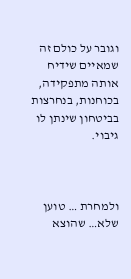וגובר על כולם זה שמאיים שידיח אותה מתפקידה, בכוחנות, בנחרצות בביטחון שינתן לו גיבוי.



ולמחרת … טוען שלא… שהוצא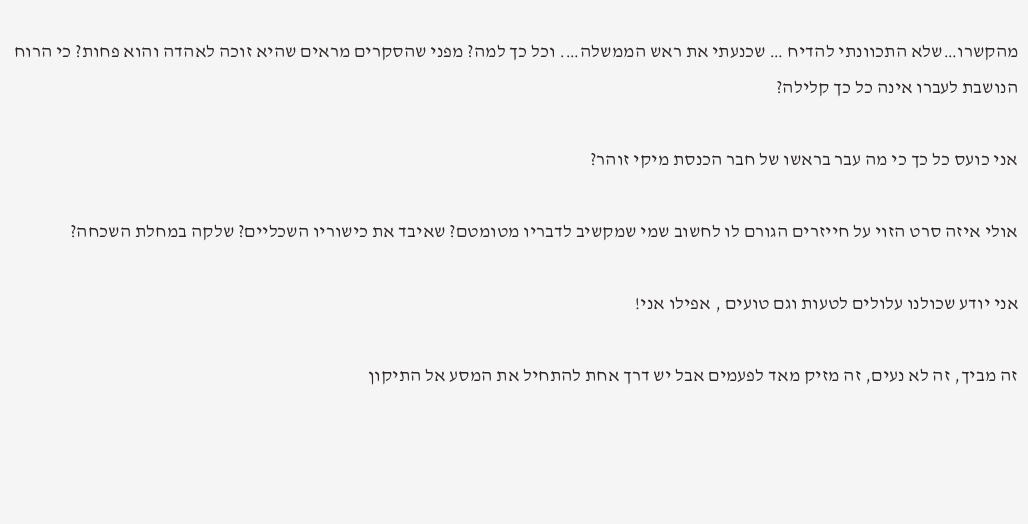מהקשרו…שלא התכוונתי להדיח … שכנעתי את ראש הממשלה…. וכל כך למה? מפני שהסקרים מראים שהיא זוכה לאהדה והוא פחות? כי הרוח הנושבת לעברו אינה כל כך קלילה?

אני כועס כל כך כי מה עבר בראשו של חבר הכנסת מיקי זוהר?

אולי איזה סרט הזוי על חייזרים הגורם לו לחשוב שמי שמקשיב לדבריו מטומטם? שאיבד את כישוריו השכליים? שלקה במחלת השכחה?

אני יודע שכולנו עלולים לטעות וגם טועים , אפילו אני!

זה מביך, זה לא נעים, זה מזיק מאד לפעמים אבל יש דרך אחת להתחיל את המסע אל התיקון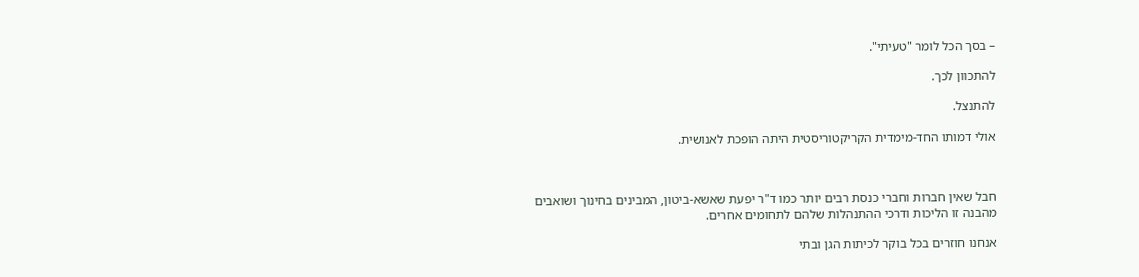– בסך הכל לומר "טעיתי".

להתכוון לכך.

להתנצל.

אולי דמותו החד-מימדית הקריקטוריסטית היתה הופכת לאנושית.



חבל שאין חברות וחברי כנסת רבים יותר כמו ד"ר יפעת שאשא-ביטון, המבינים בחינוך ושואבים מהבנה זו הליכות ודרכי ההתנהלות שלהם לתחומים אחרים.

אנחנו חוזרים בכל בוקר לכיתות הגן ובתי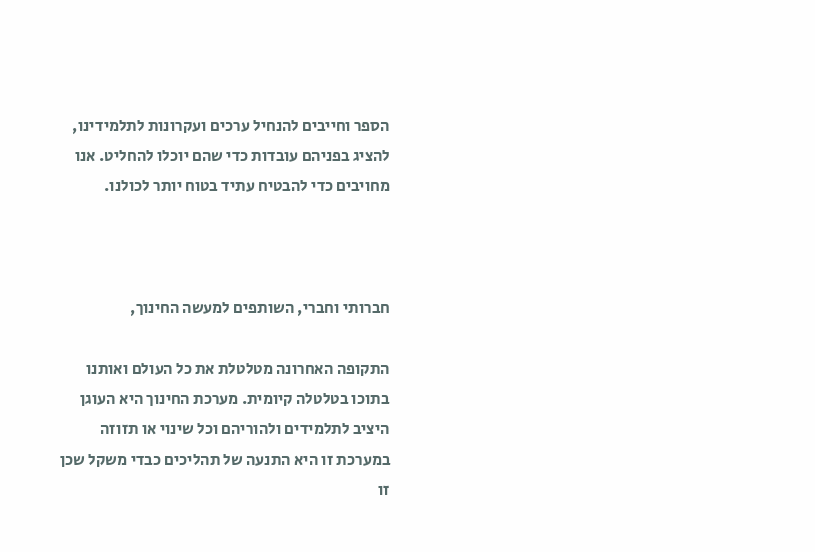הספר וחייבים להנחיל ערכים ועקרונות לתלמידינו, להציג בפניהם עובדות כדי שהם יוכלו להחליט. אנו מחויבים כדי להבטיח עתיד בטוח יותר לכולנו.



חברותי וחברי, השותפים למעשה החינוך,

התקופה האחרונה מטלטלת את כל העולם ואותנו בתוכו בטלטלה קיומית. מערכת החינוך היא העוגן היציב לתלמידים ולהוריהם וכל שינוי או תזוזה במערכת זו היא התנעה של תהליכים כבדי משקל שכן זו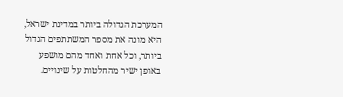המערכת הגדולה ביותר במדינת ישראל, היא מונה את מספר המשתתפים הגדול ביותר, וכל אחת ואחד מהם מושפע באופן ישיר מהחלטות על שינויים.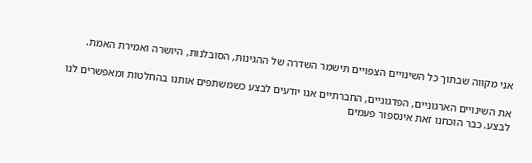אני מקווה שבתוך כל השינויים הצפויים תישמר השדרה של ההגינות, הסובלנות, היושרה ואמירת האמת.

את השינויים הארגוניים, הפדגוגיים, החברתיים אנו יודעים לבצע כשמשתפים אותנו בהחלטות ומאפשרים לנו לבצע. כבר הוכחנו זאת אינספור פעמים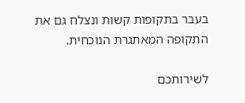בעבר בתקופות קשות ונצלח גם את התקופה המאתגרת הנוכחית.

לשירותכם